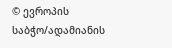© ევროპის საბჭო/ადამიანის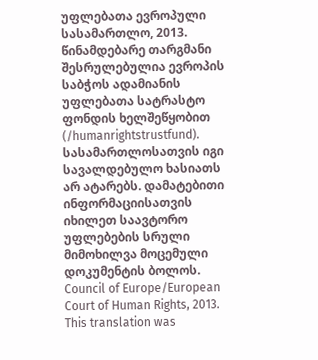უფლებათა ევროპული სასამართლო, 2013. წინამდებარე თარგმანი შესრულებულია ევროპის საბჭოს ადამიანის უფლებათა სატრასტო ფონდის ხელშეწყობით (/humanrightstrustfund). სასამართლოსათვის იგი სავალდებულო ხასიათს არ ატარებს. დამატებითი ინფორმაციისათვის იხილეთ საავტორო უფლებების სრული მიმოხილვა მოცემული დოკუმენტის ბოლოს.
Council of Europe/European Court of Human Rights, 2013. This translation was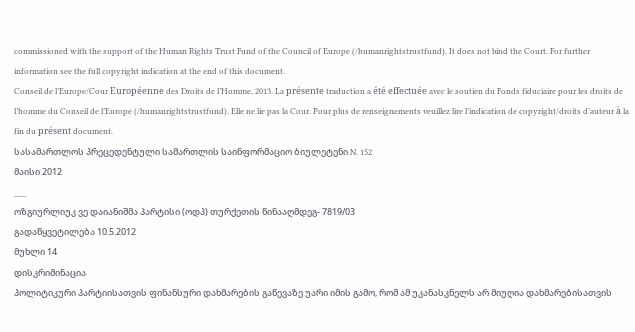commissioned with the support of the Human Rights Trust Fund of the Council of Europe (/humanrightstrustfund). It does not bind the Court. For further information see the full copyright indication at the end of this document.
Conseil de l’Europe/Cour Européenne des Droits de l’Homme, 2013. La présente traduction a été effectuée avec le soutien du Fonds fiduciaire pour les droits de l’homme du Conseil de l’Europe (/humanrightstrustfund). Elle ne lie pas la Cour. Pour plus de renseignements veuillez lire l’indication de copyright/droits d’auteur à la fin du présent document.
სასამართლოს პრეცედენტული სამართლის საინფორმაციო ბიულეტენი N. 152
მაისი 2012
___
ოზგიურლიუკ ვე დაიანიშმა პარტისი (ოდპ) თურქეთის წინააღმდეგ- 7819/03
გადაწყვეტილება 10.5.2012
მუხლი 14
დისკრიმინაცია
პოლიტიკური პარტიისათვის ფინანსური დახმარების გაწევაზე უარი იმის გამო, რომ ამ უკანასკნელს არ მიუღია დახმარებისათვის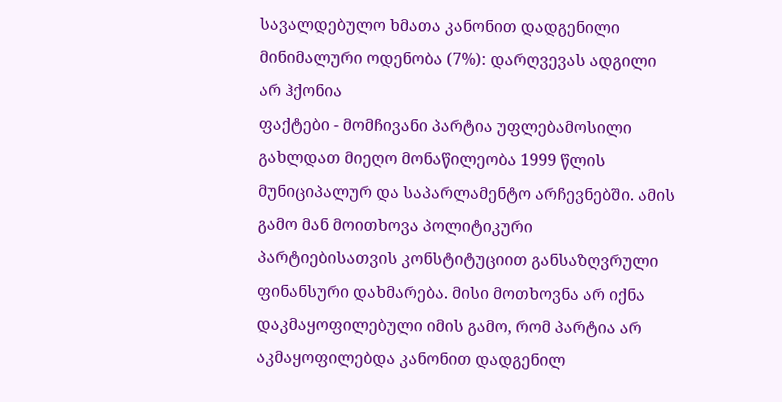სავალდებულო ხმათა კანონით დადგენილი მინიმალური ოდენობა (7%): დარღვევას ადგილი არ ჰქონია
ფაქტები - მომჩივანი პარტია უფლებამოსილი გახლდათ მიეღო მონაწილეობა 1999 წლის მუნიციპალურ და საპარლამენტო არჩევნებში. ამის გამო მან მოითხოვა პოლიტიკური პარტიებისათვის კონსტიტუციით განსაზღვრული ფინანსური დახმარება. მისი მოთხოვნა არ იქნა დაკმაყოფილებული იმის გამო, რომ პარტია არ აკმაყოფილებდა კანონით დადგენილ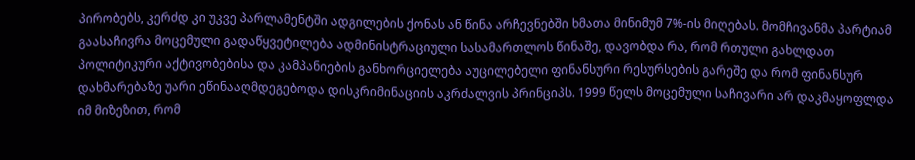პირობებს, კერძდ კი უკვე პარლამენტში ადგილების ქონას ან წინა არჩევნებში ხმათა მინიმუმ 7%-ის მიღებას. მომჩივანმა პარტიამ გაასაჩივრა მოცემული გადაწყვეტილება ადმინისტრაციული სასამართლოს წინაშე, დავობდა რა, რომ რთული გახლდათ პოლიტიკური აქტივობებისა და კამპანიების განხორციელება აუცილებელი ფინანსური რესურსების გარეშე და რომ ფინანსურ დახმარებაზე უარი ეწინააღმდეგებოდა დისკრიმინაციის აკრძალვის პრინციპს. 1999 წელს მოცემული საჩივარი არ დაკმაყოფლდა იმ მიზეზით, რომ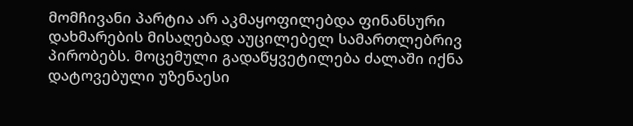მომჩივანი პარტია არ აკმაყოფილებდა ფინანსური დახმარების მისაღებად აუცილებელ სამართლებრივ პირობებს. მოცემული გადაწყვეტილება ძალაში იქნა დატოვებული უზენაესი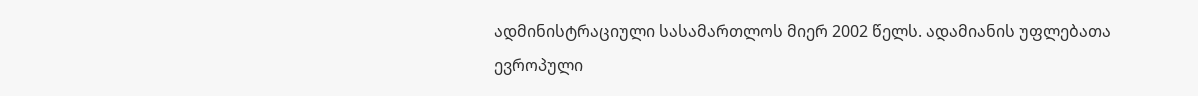ადმინისტრაციული სასამართლოს მიერ 2002 წელს. ადამიანის უფლებათა ევროპული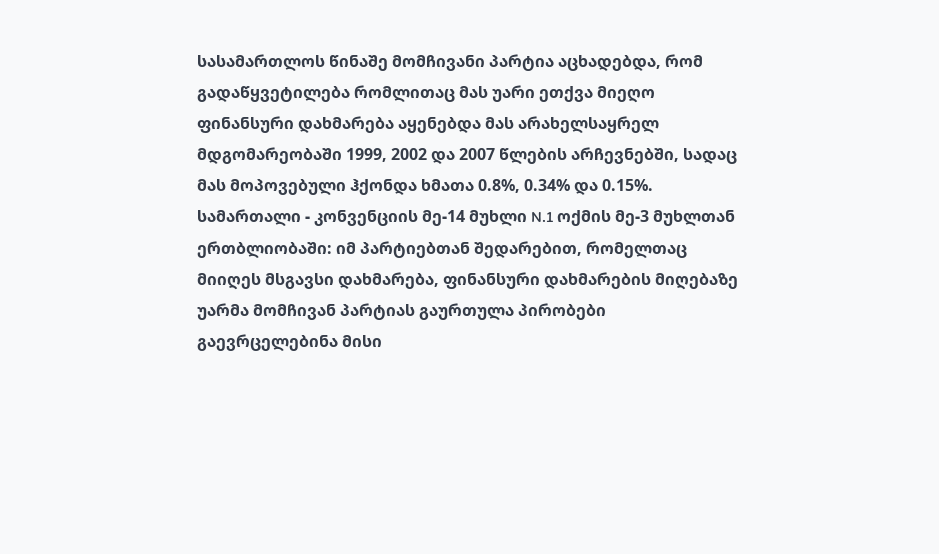სასამართლოს წინაშე მომჩივანი პარტია აცხადებდა, რომ გადაწყვეტილება რომლითაც მას უარი ეთქვა მიეღო ფინანსური დახმარება აყენებდა მას არახელსაყრელ მდგომარეობაში 1999, 2002 და 2007 წლების არჩევნებში, სადაც მას მოპოვებული ჰქონდა ხმათა 0.8%, 0.34% და 0.15%.
სამართალი - კონვენციის მე-14 მუხლი N.1 ოქმის მე-3 მუხლთან ერთბლიობაში: იმ პარტიებთან შედარებით, რომელთაც მიიღეს მსგავსი დახმარება, ფინანსური დახმარების მიღებაზე უარმა მომჩივან პარტიას გაურთულა პირობები გაევრცელებინა მისი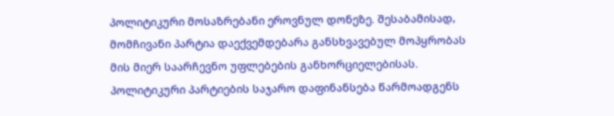პოლიტიკური მოსაზრებანი ეროვნულ დონეზე. შესაბამისად, მომჩივანი პარტია დაექვემდებარა განსხვავებულ მოპყრობას მის მიერ საარჩევნო უფლებების განხორციელებისას. პოლიტიკური პარტიების საჯარო დაფინანსება წარმოადგენს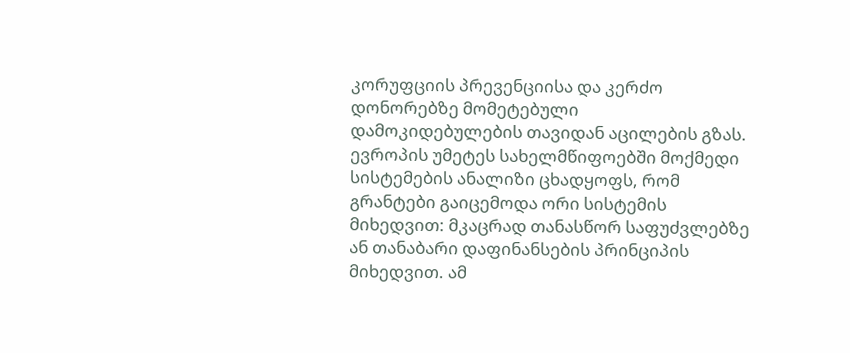კორუფციის პრევენციისა და კერძო დონორებზე მომეტებული დამოკიდებულების თავიდან აცილების გზას. ევროპის უმეტეს სახელმწიფოებში მოქმედი სისტემების ანალიზი ცხადყოფს, რომ გრანტები გაიცემოდა ორი სისტემის მიხედვით: მკაცრად თანასწორ საფუძვლებზე ან თანაბარი დაფინანსების პრინციპის მიხედვით. ამ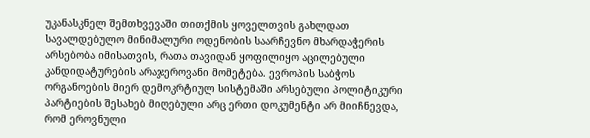უკანასკნელ შემთხვევაში თითქმის ყოველთვის გახლდათ სავალდებულო მინიმალური ოდენობის საარჩევნო მხარდაჭერის არსებობა იმისათვის, რათა თავიდან ყოფილიყო აცილებული კანდიდატურების არაჯეროვანი მომეტება. ევროპის საბჭოს ორგანოების მიერ დემოკრტიულ სისტემაში არსებული პოლიტიკური პარტიების შესახებ მიღებული არც ერთი დოკუმენტი არ მიიჩნევდა, რომ ეროვნული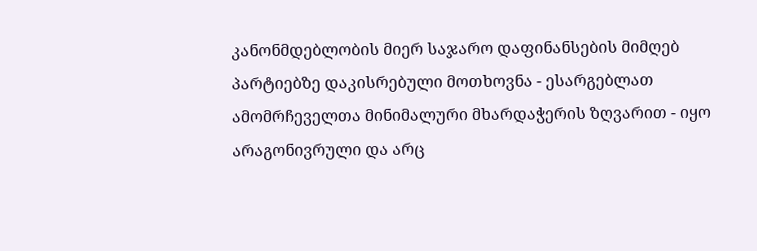კანონმდებლობის მიერ საჯარო დაფინანსების მიმღებ პარტიებზე დაკისრებული მოთხოვნა - ესარგებლათ ამომრჩეველთა მინიმალური მხარდაჭერის ზღვარით - იყო არაგონივრული და არც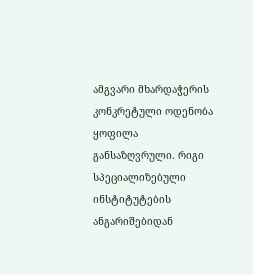ამგვარი მხარდაჭერის კონკრეტული ოდენობა ყოფილა განსაზღვრული. რიგი სპეციალიზებული ინსტიტუტების ანგარიშებიდან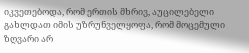იკვეთებოდა, რომ ერთის მხრივ, აუცილებელი გახლდათ იმის უზრუნველყოფა, რომ მოცემული ზღვარი არ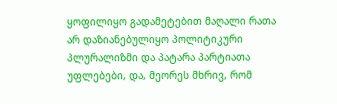ყოფილიყო გადამეტებით მაღალი რათა არ დაზიანებულიყო პოლიტიკური პლურალიზმი და პატარა პარტიათა უფლებები, და, მეორეს მხრივ, რომ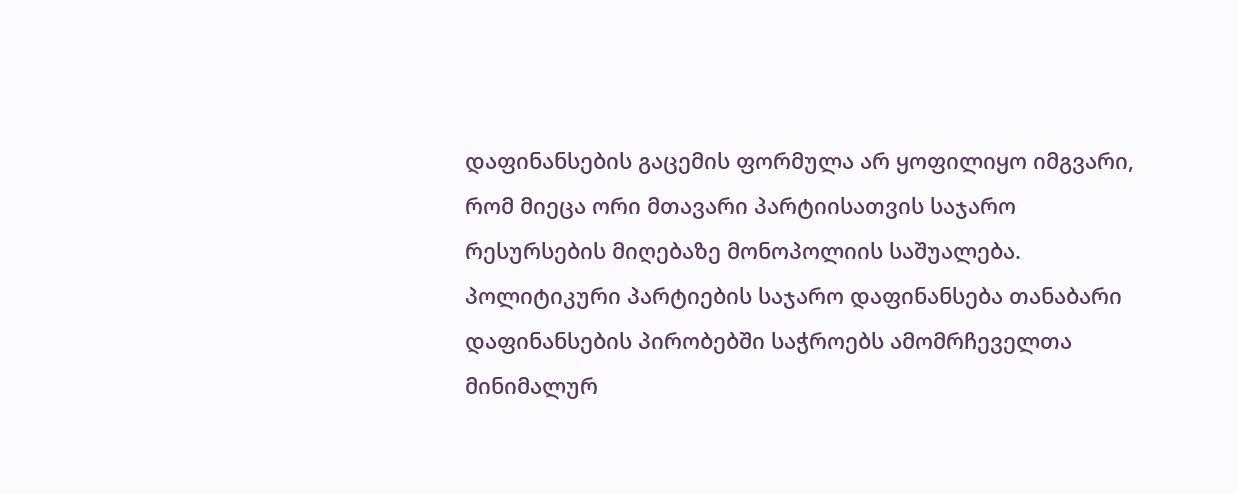დაფინანსების გაცემის ფორმულა არ ყოფილიყო იმგვარი, რომ მიეცა ორი მთავარი პარტიისათვის საჯარო რესურსების მიღებაზე მონოპოლიის საშუალება.
პოლიტიკური პარტიების საჯარო დაფინანსება თანაბარი დაფინანსების პირობებში საჭროებს ამომრჩეველთა მინიმალურ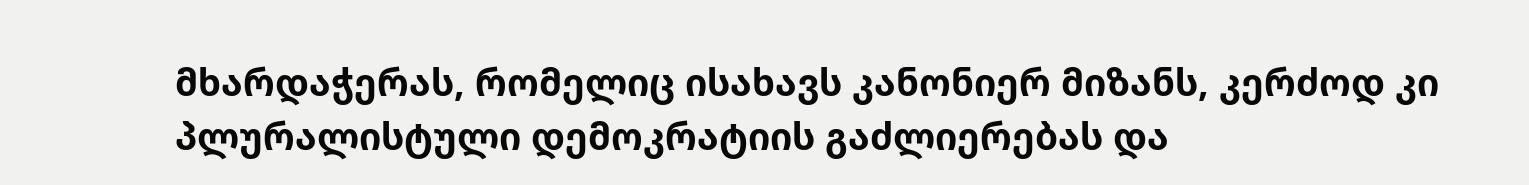მხარდაჭერას, რომელიც ისახავს კანონიერ მიზანს, კერძოდ კი პლურალისტული დემოკრატიის გაძლიერებას და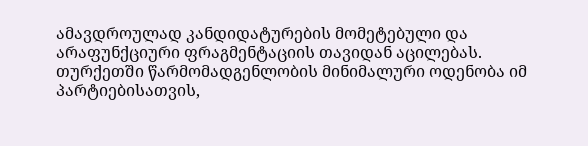ამავდროულად კანდიდატურების მომეტებული და არაფუნქციური ფრაგმენტაციის თავიდან აცილებას. თურქეთში წარმომადგენლობის მინიმალური ოდენობა იმ პარტიებისათვის,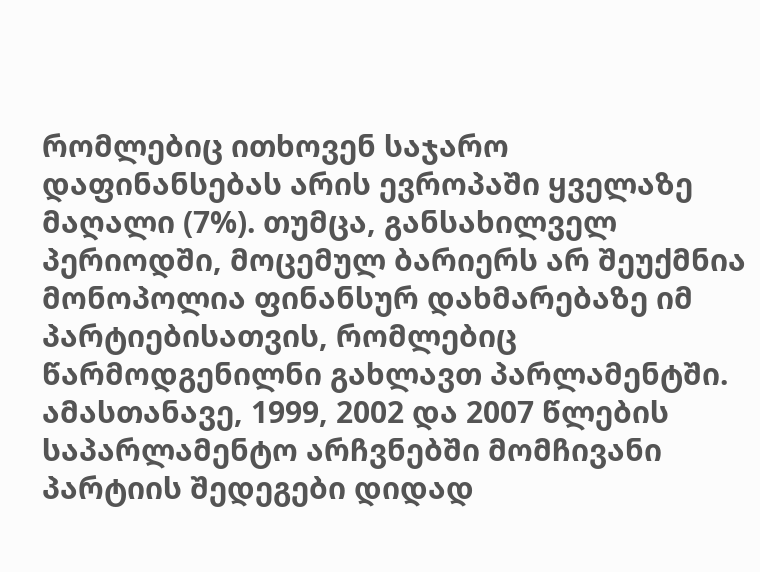რომლებიც ითხოვენ საჯარო დაფინანსებას არის ევროპაში ყველაზე მაღალი (7%). თუმცა, განსახილველ პერიოდში, მოცემულ ბარიერს არ შეუქმნია მონოპოლია ფინანსურ დახმარებაზე იმ პარტიებისათვის, რომლებიც წარმოდგენილნი გახლავთ პარლამენტში. ამასთანავე, 1999, 2002 და 2007 წლების საპარლამენტო არჩვნებში მომჩივანი პარტიის შედეგები დიდად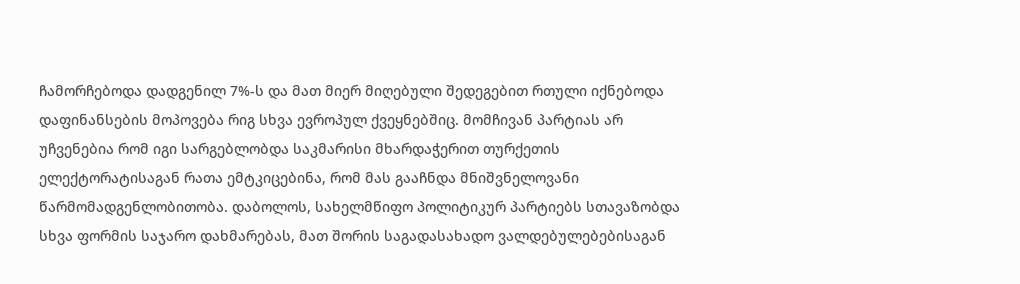ჩამორჩებოდა დადგენილ 7%-ს და მათ მიერ მიღებული შედეგებით რთული იქნებოდა დაფინანსების მოპოვება რიგ სხვა ევროპულ ქვეყნებშიც. მომჩივან პარტიას არ უჩვენებია რომ იგი სარგებლობდა საკმარისი მხარდაჭერით თურქეთის ელექტორატისაგან რათა ემტკიცებინა, რომ მას გააჩნდა მნიშვნელოვანი წარმომადგენლობითობა. დაბოლოს, სახელმწიფო პოლიტიკურ პარტიებს სთავაზობდა სხვა ფორმის საჯარო დახმარებას, მათ შორის საგადასახადო ვალდებულებებისაგან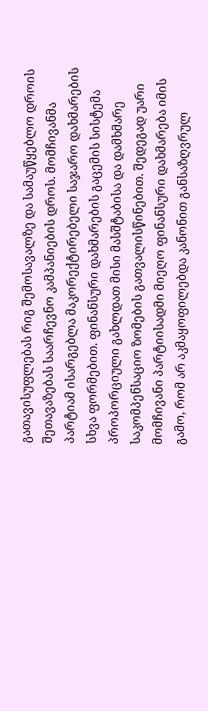გათავისუფლებას რიგ შემოსავალზე და სამაუწყებლო დროის შეთავაზებას საარჩევნო კამპანიების დროს. მომჩივანმა პარტიამ ისარგებლა მაკორექტირებელი საჯარო დახმარების სხვა ფორმებით. ფინანსური დახმარების გაცემის სისტემა პროპორციული გახლდათ მისი მასშტაბისა და დამხმარე საკომპენსაციო ზომების გათვალისწინებით. შედეგად უარი მომჩივანი პარტიისადმი მიეღო ფინანსური დახმარება იმის გამო, რომ არ აკმაყოფილებდა კანონით განსაზღვრულ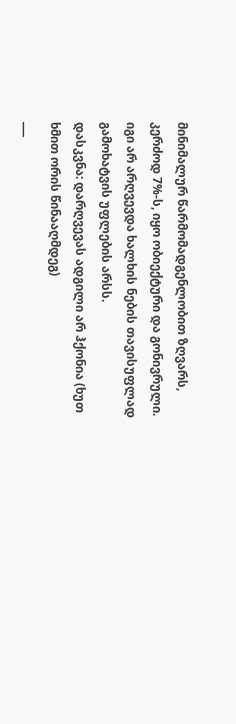მინიმალურ წარმომადგენლობით ზღვარს, კერძოდ 7%-ს, იყო ობიექტური და გონივრული. იგი არ არღვევდა ხალხის ნების თავისუფლად გამოხატვის უფლების არსს.
დასკვნა: დარღვევას ადგილი არ ჰქონია (ხუთ ხმით ორის წინააღმდეგ)
___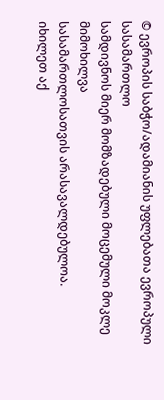© ევროპის საბჭო/ადამიანის უფლებათა ევროპული სასამართლო
სამდივნოს მიერ მომზადებული მოცემული მოკლე მიმოხილვა
სასამართლოსათვის არასავალდებულოა.
იხილეთ აქ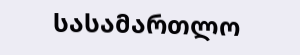სასამართლო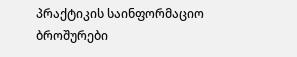პრაქტიკის საინფორმაციო ბროშურები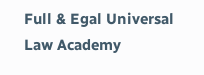Full & Egal Universal Law Academy